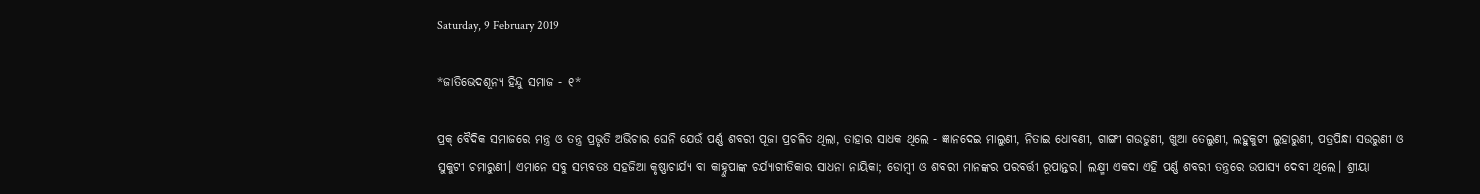Saturday, 9 February 2019

*ଜାତିଭେଦଶୂନ୍ୟ ହିନ୍ଦୁ ସମାଜ - ୧*

ପ୍ରକ୍ ବୈଦିକ ସମାଜରେ ମନ୍ତ୍ର ଓ ତନ୍ତ୍ର ପ୍ରଭୃତି ଅଭିଚାର ଘେନି ଯେଉଁ ପର୍ଣ୍ଣ ଶବରୀ ପୂଜା ପ୍ରଚଳିତ ଥିଲା, ତାହାର ସାଧକ ଥିଲେ - ଜ୍ଞାନଦେଇ ମାଲୁଣୀ, ନିତାଇ ଧୋବଣୀ, ଗାଙ୍ଗୀ ଗଉଡୁଣୀ, ଖୁଆ ତେଲୁଣୀ, ଲହୁକୁଟୀ ଲୁହାରୁଣୀ, ପତ୍ରପିନ୍ଧା ସଉରୁଣୀ ଓ ସୁକୁଟୀ ଚମାରୁଣୀ। ଏମାନେ ସବୁ ସମ୍ଭବତଃ ସହଜିଆ କୃଷ୍ଣାଚାର୍ଯ୍ୟ ବା କାହ୍ନୁପାଙ୍କ ଚର୍ଯ୍ୟାଗୀତିକାର ସାଧନା ନାୟିକା; ଡୋମ୍ବୀ ଓ ଶବରୀ ମାନଙ୍କର ପରବର୍ତ୍ତୀ ରୂପାନ୍ତର। ଲକ୍ଷ୍ମୀ ଏକଦା ଏହି ପର୍ଣ୍ଣ ଶବରୀ ତନ୍ତ୍ରରେ ଉପାସ୍ୟ ଦେବୀ ଥିଲେ। ଶ୍ରୀୟା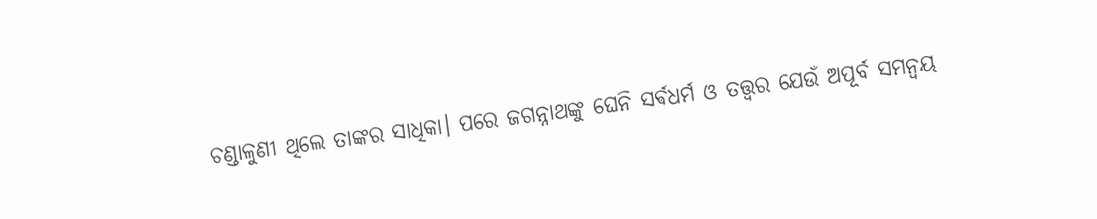ଚଣ୍ଡାଳୁଣୀ ଥିଲେ ତାଙ୍କର ସାଧିକା। ପରେ ଜଗନ୍ନାଥଙ୍କୁ ଘେନି ସର୍ଵଧର୍ମ ଓ ତତ୍ତ୍ୱର ଯେଉଁ ଅପୂର୍ବ ସମନ୍ୱୟ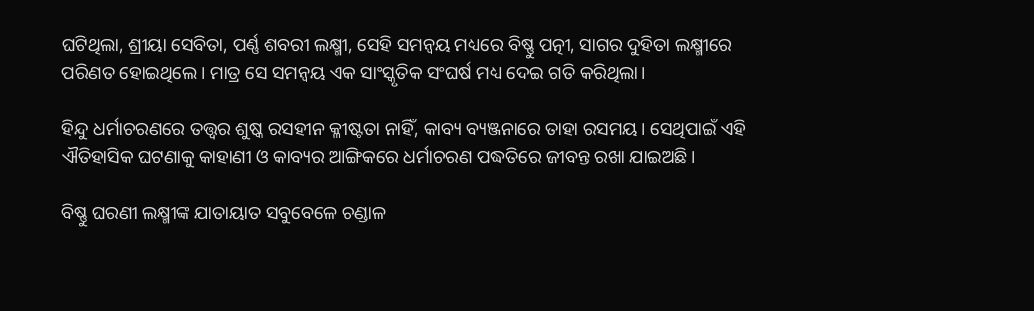ଘଟିଥିଲା, ଶ୍ରୀୟା ସେବିତା, ପର୍ଣ୍ଣ ଶବରୀ ଲକ୍ଷ୍ମୀ, ସେହି ସମନ୍ୱୟ ମଧ୍ୟରେ ବିଷ୍ଣୁ ପତ୍ନୀ, ସାଗର ଦୁହିତା ଲକ୍ଷ୍ମୀରେ ପରିଣତ ହୋଇଥିଲେ। ମାତ୍ର ସେ ସମନ୍ୱୟ ଏକ ସାଂସ୍କୃତିକ ସଂଘର୍ଷ ମଧ୍ୟ ଦେଇ ଗତି କରିଥିଲା।

ହିନ୍ଦୁ ଧର୍ମାଚରଣରେ ତତ୍ତ୍ୱର ଶୁଷ୍କ ରସହୀନ କ୍ଳୀଷ୍ଟତା ନାହିଁ, କାବ୍ୟ ବ୍ୟଞ୍ଜନାରେ ତାହା ରସମୟ। ସେଥିପାଇଁ ଏହି ଐତିହାସିକ ଘଟଣାକୁ କାହାଣୀ ଓ କାବ୍ୟର ଆଙ୍ଗିକରେ ଧର୍ମାଚରଣ ପଦ୍ଧତିରେ ଜୀବନ୍ତ ରଖା ଯାଇଅଛି।

ବିଷ୍ଣୁ ଘରଣୀ ଲକ୍ଷ୍ମୀଙ୍କ ଯାତାୟାତ ସବୁବେଳେ ଚଣ୍ଡାଳ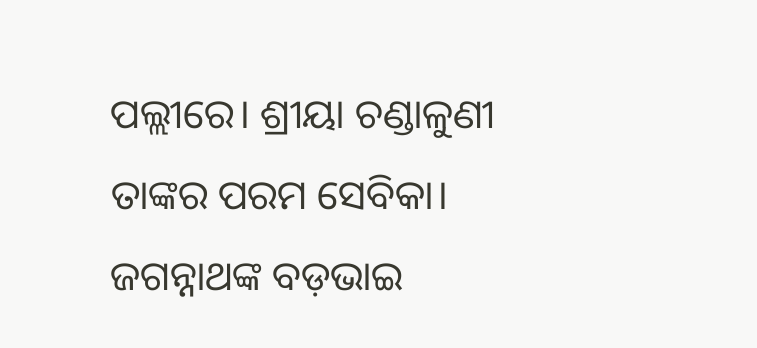ପଲ୍ଲୀରେ। ଶ୍ରୀୟା ଚଣ୍ଡାଳୁଣୀ ତାଙ୍କର ପରମ ସେବିକା। ଜଗନ୍ନାଥଙ୍କ ବଡ଼ଭାଇ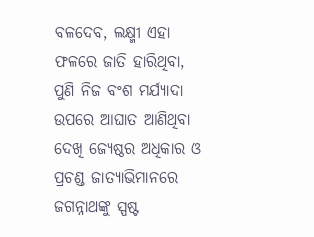ବଳଦେବ, ଲକ୍ଷ୍ମୀ ଏହା ଫଳରେ ଜାତି ହାରିଥିବା, ପୁଣି ନିଜ ବଂଶ ମର୍ଯ୍ୟାଦା ଉପରେ ଆଘାତ ଆଣିଥିବା ଦେଖି ଜ୍ୟେଷ୍ଠର ଅଧିକାର ଓ ପ୍ରଚଣ୍ଡ ଜାତ୍ୟାଭିମାନରେ ଜଗନ୍ନାଥଙ୍କୁ ସ୍ପଷ୍ଟ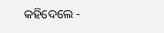କହିଦେଲେ -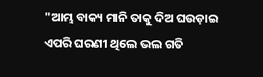"ଆମ୍ଭ ବାକ୍ୟ ମାନି ତାକୁ ଦିଅ ଘଉଡ଼ାଇ
ଏପରି ଘରଣୀ ଥିଲେ ଭଲ ଗତି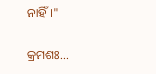ନାହିଁ।"

କ୍ରମଶଃ...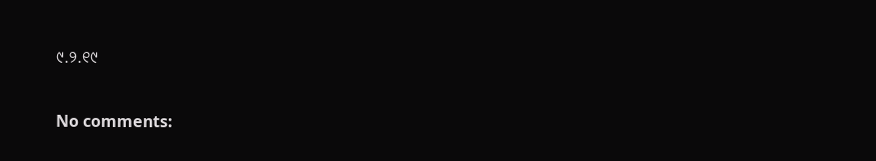୯.୨.୧୯

No comments: